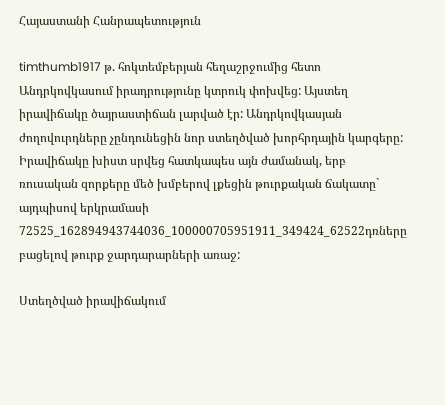Հայաստանի Հանրապետություն

timthumb1917 թ. հոկտեմբերյան հեղաշրջումից հետո Անդրկովկասում իրադրությունը կտրուկ փոխվեց: Այստեղ իրավիճակը ծայրաստիճան լարված էր: Անդրկովկասյան ժողովուրդները չընդունեցին նոր ստեղծված խորհրդային կարգերը: Իրավիճակը խիստ սրվեց հատկապես այն ժամանակ, երբ ռուսական զորքերը մեծ խմբերով լքեցին թուրքական ճակատը` այդպիսով երկրամասի 72525_162894943744036_100000705951911_349424_62522դռները բացելով թուրք ջարդարարների առաջ:

Ստեղծված իրավիճակում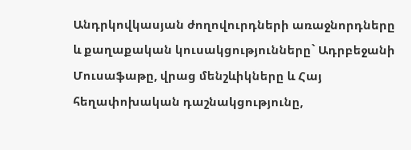Անդրկովկասյան ժողովուրդների առաջնորդները և քաղաքական կուսակցությունները` Ադրբեջանի Մուսաֆաթը, վրաց մենշևիկները և Հայ հեղափոխական դաշնակցությունը,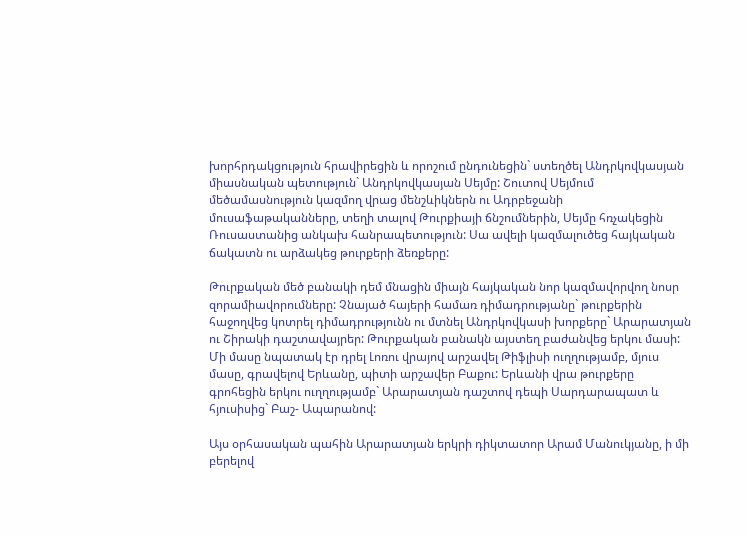խորհրդակցություն հրավիրեցին և որոշում ընդունեցին` ստեղծել Անդրկովկասյան միասնական պետություն` Անդրկովկասյան Սեյմը: Շուտով Սեյմում մեծամասնություն կազմող վրաց մենշևիկներն ու Ադրբեջանի մուսաֆաթականները, տեղի տալով Թուրքիայի ճնշումներին, Սեյմը հռչակեցին Ռուսաստանից անկախ հանրապետություն: Սա ավելի կազմալուծեց հայկական ճակատն ու արձակեց թուրքերի ձեռքերը:

Թուրքական մեծ բանակի դեմ մնացին միայն հայկական նոր կազմավորվող նոսր զորամիավորումները: Չնայած հայերի համառ դիմադրությանը` թուրքերին հաջողվեց կոտրել դիմադրությունն ու մտնել Անդրկովկասի խորքերը` Արարատյան ու Շիրակի դաշտավայրեր: Թուրքական բանակն այստեղ բաժանվեց երկու մասի: Մի մասը նպատակ էր դրել Լոռու վրայով արշավել Թիֆլիսի ուղղությամբ, մյուս մասը, գրավելով Երևանը, պիտի արշավեր Բաքու: Երևանի վրա թուրքերը գրոհեցին երկու ուղղությամբ` Արարատյան դաշտով դեպի Սարդարապատ և հյուսիսից` Բաշ- Ապարանով:

Այս օրհասական պահին Արարատյան երկրի դիկտատոր Արամ Մանուկյանը, ի մի բերելով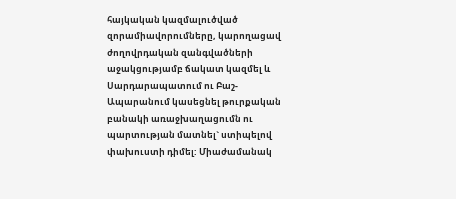հայկական կազմալուծված զորամիավորումները, կարողացավ ժողովրդական զանգվածների աջակցությամբ ճակատ կազմել և Սարդարապատում ու Բաշ- Ապարանում կասեցնել թուրքական բանակի առաջխաղացումն ու պարտության մատնել` ստիպելով փախուստի դիմել: Միաժամանակ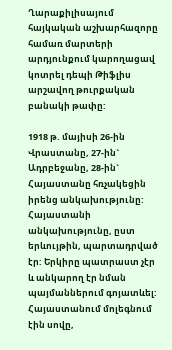Ղարաքիլիսայում հայկական աշխարհազորը համառ մարտերի արդյունքում կարողացավ կոտրել դեպի Թիֆլիս արշավող թուրքական բանակի թափը:

1918 թ. մայիսի 26-ին Վրաստանը, 27-ին` Ադրբեջանը, 28-ին` Հայաստանը հռչակեցին իրենց անկախությունը: Հայաստանի անկախությունը, ըստ երևույթին, պարտադրված էր: Երկիրը պատրաստ չէր և անկարող էր նման պայմաններում գոյատևել: Հայաստանում մոլեգնում էին սովը,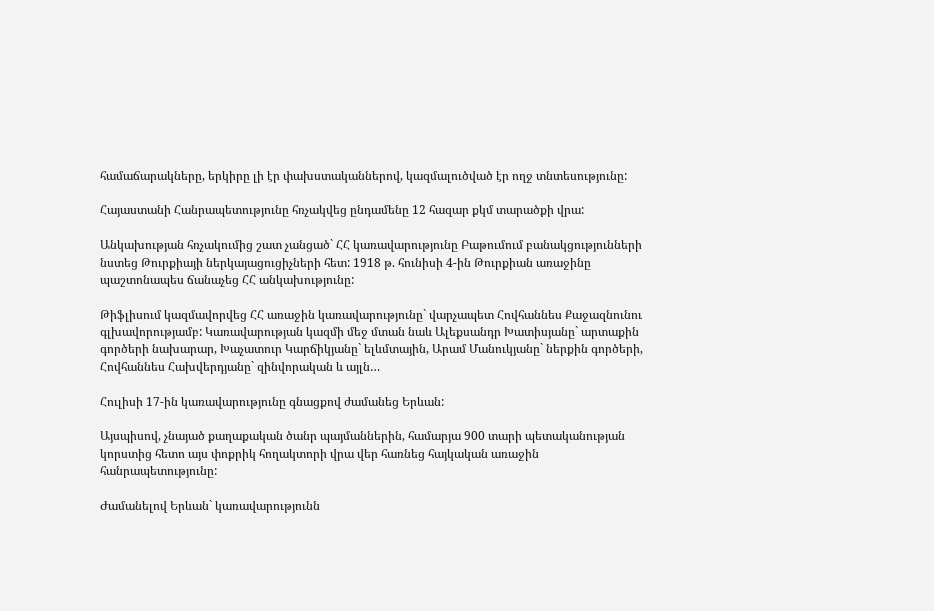համաճարակները, երկիրը լի էր փախստականներով, կազմալուծված էր ողջ տնտեսությունը:

Հայաստանի Հանրապետությունը հռչակվեց ընդամենը 12 հազար քկմ տարածքի վրա:

Անկախության հռչակումից շատ չանցած` ՀՀ կառավարությունը Բաթումում բանակցությունների նստեց Թուրքիայի ներկայացուցիչների հետ: 1918 թ. հունիսի 4-ին Թուրքիան առաջինը պաշտոնապես ճանաչեց ՀՀ անկախությունը:

Թիֆլիսում կազմավորվեց ՀՀ առաջին կառավարությունը` վարչապետ Հովհաննես Քաջազնունու գլխավորությամբ: Կառավարության կազմի մեջ մտան նաև Ալեքսանդր Խատիսյանը` արտաքին գործերի նախարար, Խաչատուր Կարճիկյանը` ելևմտային, Արամ Մանուկյանը` ներքին գործերի, Հովհաննես Հախվերդյանը` զինվորական և այլն…

Հուլիսի 17-ին կառավարությունը գնացքով ժամանեց Երևան:

Այսպիսով, չնայած քաղաքական ծանր պայմաններին, համարյա 900 տարի պետականության կորստից հետո այս փոքրիկ հողակտորի վրա վեր հառնեց հայկական առաջին հանրապետությունը:

Ժամանելով Երևան` կառավարությունն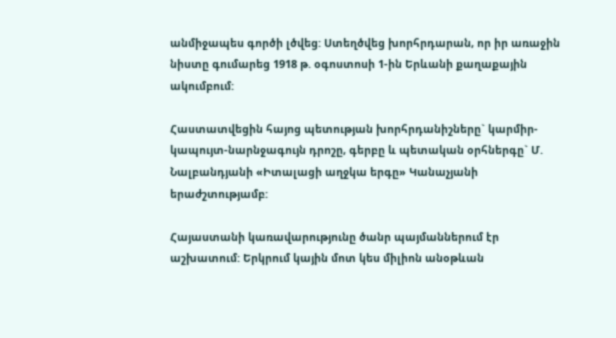անմիջապես գործի լծվեց: Ստեղծվեց խորհրդարան, որ իր առաջին նիստը գումարեց 1918 թ. օգոստոսի 1-ին Երևանի քաղաքային ակումբում:

Հաստատվեցին հայոց պետության խորհրդանիշները` կարմիր-կապույտ-նարնջագույն դրոշը, գերբը և պետական օրհներգը` Մ. Նալբանդյանի «Իտալացի աղջկա երգը» Կանաչյանի երաժշտությամբ:

Հայաստանի կառավարությունը ծանր պայմաններում էր աշխատում: Երկրում կային մոտ կես միլիոն անօթևան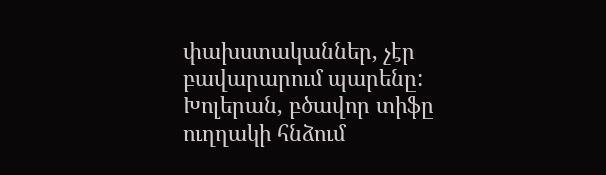փախստականներ, չէր բավարարում պարենը: Խոլերան, բծավոր տիֆը ուղղակի հնձում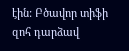էին: Բծավոր տիֆի զոհ դարձավ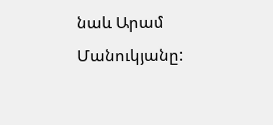նաև Արամ Մանուկյանը: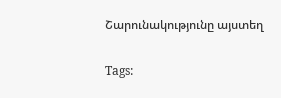Շարունակությունը այստեղ

Tags: